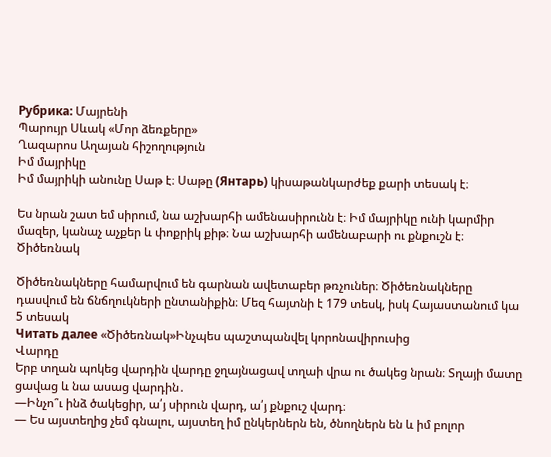Рубрика: Մայրենի
Պարույր Սևակ «Մոր ձեռքերը»
Ղազարոս Աղայան հիշողություն
Իմ մայրիկը
Իմ մայրիկի անունը Սաթ է։ Սաթը (Янтарь) կիսաթանկարժեք քարի տեսակ է։

Ես նրան շատ եմ սիրում, նա աշխարհի ամենասիրունն է։ Իմ մայրիկը ունի կարմիր մազեր, կանաչ աչքեր և փոքրիկ քիթ։ Նա աշխարհի ամենաբարի ու քնքուշն է։
Ծիծեռնակ

Ծիծեռնակները համարվում են գարնան ավետաբեր թռչուներ։ Ծիծեռնակները դասվում են ճնճղուկների ընտանիքին։ Մեզ հայտնի է 179 տեսկ, իսկ Հայաստանում կա 5 տեսակ
Читать далее «Ծիծեռնակ»Ինչպես պաշտպանվել կորոնավիրուսից
Վարդը
Երբ տղան պոկեց վարդին վարդը ջղայնացավ տղաի վրա ու ծակեց նրան։ Տղայի մատը ցավաց և նա ասաց վարդին․
—Ինչո՞ւ ինձ ծակեցիր, ա՛յ սիրուն վարդ, ա՛յ քնքուշ վարդ։
— Ես այստեղից չեմ գնալու, այստեղ իմ ընկերներն են, ծնողներն են և իմ բոլոր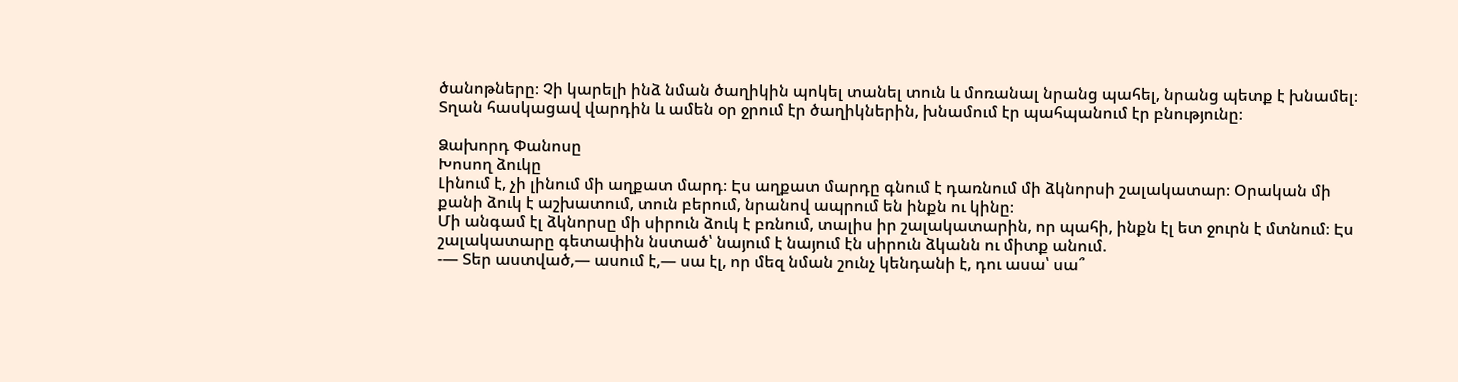ծանոթները։ Չի կարելի ինձ նման ծաղիկին պոկել տանել տուն և մոռանալ նրանց պահել, նրանց պետք է խնամել։
Տղան հասկացավ վարդին և ամեն օր ջրում էր ծաղիկներին, խնամում էր պահպանում էր բնությունը։

Ձախորդ Փանոսը
Խոսող ձուկը
Լինում է, չի լինում մի աղքատ մարդ։ Էս աղքատ մարդը գնում է դառնում մի ձկնորսի շալակատար։ Օրական մի քանի ձուկ է աշխատում, տուն բերում, նրանով ապրում են ինքն ու կինը։
Մի անգամ էլ ձկնորսը մի սիրուն ձուկ է բռնում, տալիս իր շալակատարին, որ պահի, ինքն էլ ետ ջուրն է մտնում։ Էս շալակատարը գետափին նստած՝ նայում է նայում էն սիրուն ձկանն ու միտք անում.
-— Տեր աստված,— ասում է,— սա էլ, որ մեզ նման շունչ կենդանի է, դու ասա՝ սա՞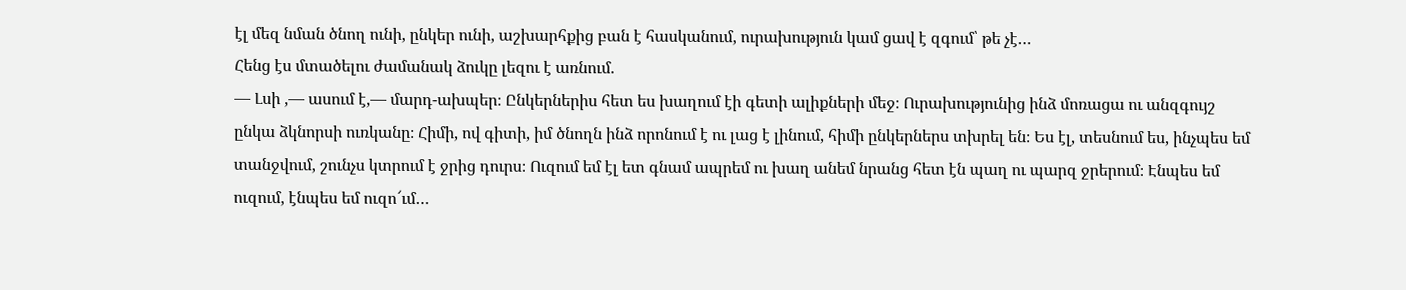էլ մեզ նման ծնող ունի, ընկեր ունի, աշխարհքից բան է հասկանում, ուրախություն կամ ցավ է զգում՝ թե չէ…
Հենց էս մտածելու ժամանակ ձուկը լեզու է առնում.
— Լսի ,— ասում է,— մարդ-ախպեր։ Ընկերներիս հետ ես խաղում էի գետի ալիքների մեջ։ Ուրախությունից ինձ մոռացա ու անզգույշ ընկա ձկնորսի ուռկանը։ Հիմի, ով գիտի, իմ ծնողն ինձ որոնում է ու լաց է լինում, հիմի ընկերներս տխրել են։ Ես էլ, տեսնում ես, ինչպես եմ տանջվում, շունչս կտրում է ջրից դուրս։ Ուզում եմ էլ ետ գնամ ապրեմ ու խաղ անեմ նրանց հետ էն պաղ ու պարզ ջրերում։ Էնպես եմ ուզում, էնպես եմ ուզո՜ւմ…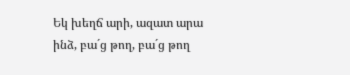Եկ խեղճ արի, ազատ արա ինձ, բա´ց թող, բա´ց թող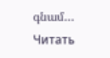գնամ…
Читать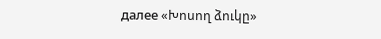далее «Խոսող ձուկը»